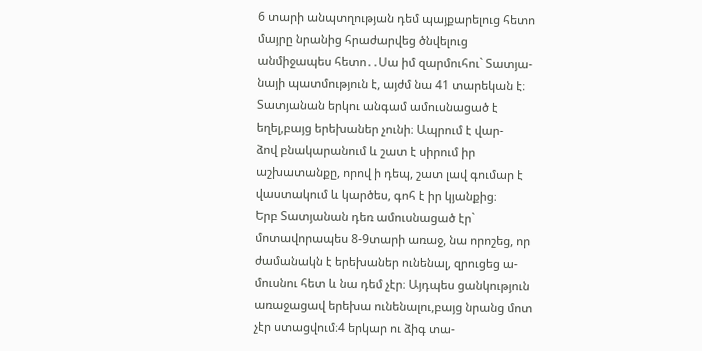6 տարի անպտղության դեմ պայքարելուց հետո մայրը նրանից հրաժարվեց ծնվելուց անմիջապես հետո․․Սա իմ զարմուհու` Տատյա-
նայի պատմություն է, այժմ նա 41 տարեկան է։ Տատյանան երկու անգամ ամուսնացած է եղել,բայց երեխաներ չունի։ Ապրում է վար-
ձով բնակարանում և շատ է սիրում իր աշխատանքը, որով ի դեպ, շատ լավ գումար է վաստակում և կարծես, գոհ է իր կյանքից։
Երբ Տատյանան դեռ ամուսնացած էր` մոտավորապես 8-9տարի առաջ, նա որոշեց, որ ժամանակն է երեխաներ ունենալ, զրուցեց ա-
մուսնու հետ և նա դեմ չէր։ Այդպես ցանկություն առաջացավ երեխա ունենալու,բայց նրանց մոտ չէր ստացվում։4 երկար ու ձիգ տա-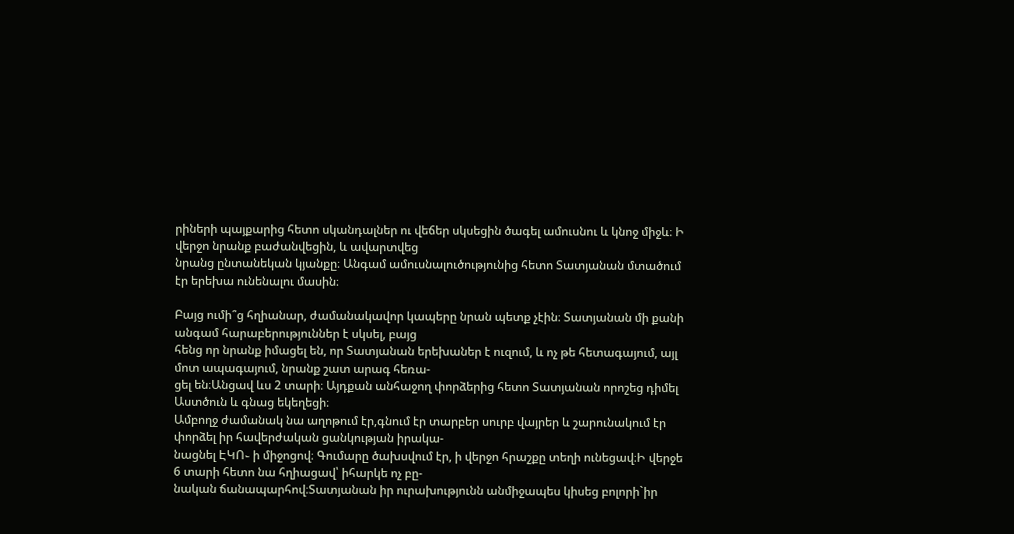րիների պայքարից հետո սկանդալներ ու վեճեր սկսեցին ծագել ամուսնու և կնոջ միջև։ Ի վերջո նրանք բաժանվեցին, և ավարտվեց
նրանց ընտանեկան կյանքը։ Անգամ ամուսնալուծությունից հետո Տատյանան մտածում էր երեխա ունենալու մասին։

Բայց ումի՞ց հղիանար, ժամանակավոր կապերը նրան պետք չէին։ Տատյանան մի քանի անգամ հարաբերություններ է սկսել, բայց
հենց որ նրանք իմացել են, որ Տատյանան երեխաներ է ուզում, և ոչ թե հետագայում, այլ մոտ ապագայում, նրանք շատ արագ հեռա-
ցել են։Անցավ ևս 2 տարի։ Այդքան անհաջող փորձերից հետո Տատյանան որոշեց դիմել Աստծուն և գնաց եկեղեցի։
Ամբողջ ժամանակ նա աղոթում էր,գնում էր տարբեր սուրբ վայրեր և շարունակում էր փորձել իր հավերժական ցանկության իրակա-
նացնել ԷԿՈ֊ ի միջոցով։ Գումարը ծախսվում էր, ի վերջո հրաշքը տեղի ունեցավ։Ի վերջե 6 տարի հետո նա հղիացավ՝ իհարկե ոչ բը-
նական ճանապարհով։Տատյանան իր ուրախությունն անմիջապես կիսեց բոլորի`իր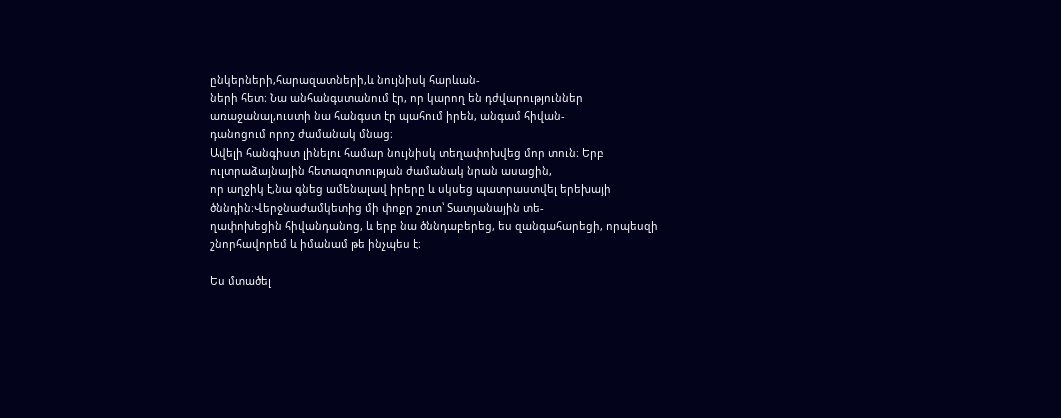ընկերների,հարազատների,և նույնիսկ հարևան-
ների հետ։ Նա անհանգստանում էր, որ կարող են դժվարություններ առաջանալ,ուստի նա հանգստ էր պահում իրեն, անգամ հիվան-
դանոցում որոշ ժամանակ մնաց։
Ավելի հանգիստ լինելու համար նույնիսկ տեղափոխվեց մոր տուն։ Երբ ուլտրաձայնային հետազոտության ժամանակ նրան ասացին,
որ աղջիկ է,նա գնեց ամենալավ իրերը և սկսեց պատրաստվել երեխայի ծննդին։Վերջնաժամկետից մի փոքր շուտ՝ Տատյանային տե-
ղափոխեցին հիվանդանոց, և երբ նա ծննդաբերեց, ես զանգահարեցի, որպեսզի շնորհավորեմ և իմանամ թե ինչպես է։

Ես մտածել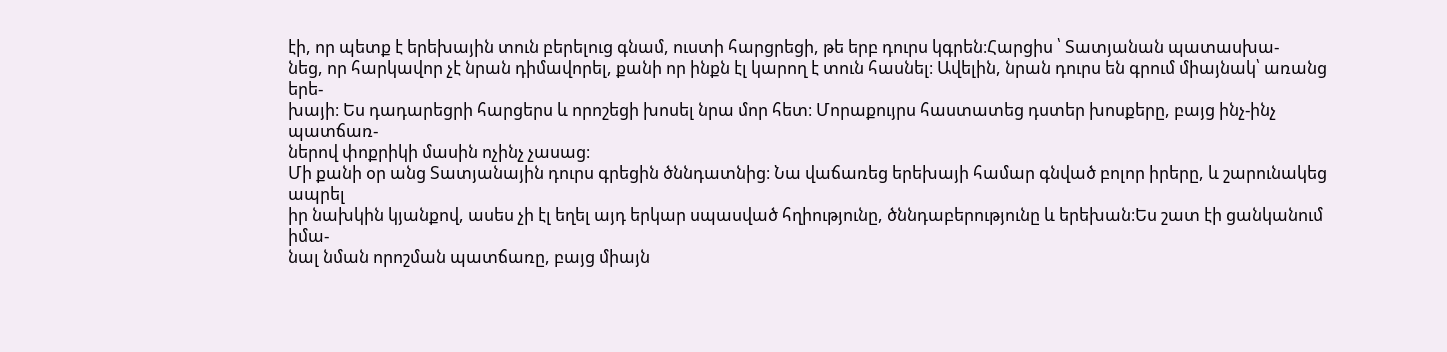էի, որ պետք է երեխային տուն բերելուց գնամ, ուստի հարցրեցի, թե երբ դուրս կգրեն։Հարցիս ՝ Տատյանան պատասխա-
նեց, որ հարկավոր չէ նրան դիմավորել, քանի որ ինքն էլ կարող է տուն հասնել։ Ավելին, նրան դուրս են գրում միայնակ՝ առանց երե-
խայի։ Ես դադարեցրի հարցերս և որոշեցի խոսել նրա մոր հետ։ Մորաքույրս հաստատեց դստեր խոսքերը, բայց ինչ-ինչ պատճառ-
ներով փոքրիկի մասին ոչինչ չասաց։
Մի քանի օր անց Տատյանային դուրս գրեցին ծննդատնից։ Նա վաճառեց երեխայի համար գնված բոլոր իրերը, և շարունակեց ապրել
իր նախկին կյանքով, ասես չի էլ եղել այդ երկար սպասված հղիությունը, ծննդաբերությունը և երեխան։Ես շատ էի ցանկանում իմա-
նալ նման որոշման պատճառը, բայց միայն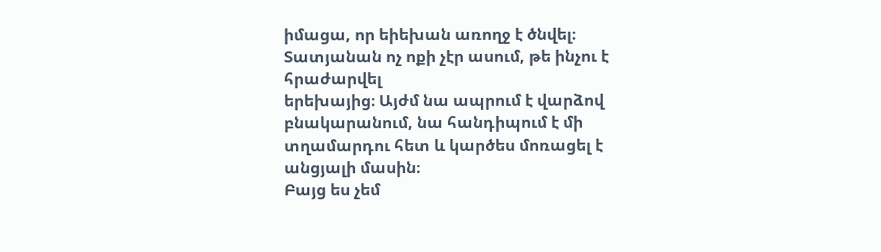իմացա, որ եիեխան առողջ է ծնվել։ Տատյանան ոչ ոքի չէր ասում, թե ինչու է հրաժարվել
երեխայից։ Այժմ նա ապրում է վարձով բնակարանում, նա հանդիպում է մի տղամարդու հետ և կարծես մոռացել է անցյալի մասին։
Բայց ես չեմ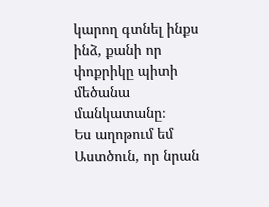կարող գտնել ինքս ինձ, քանի որ փոքրիկը պիտի մեծանա մանկատանը։
Ես աղոթում եմ Աստծուն, որ նրան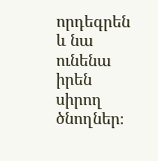որդեգրեն և նա ունենա իրեն սիրող ծնողներ։